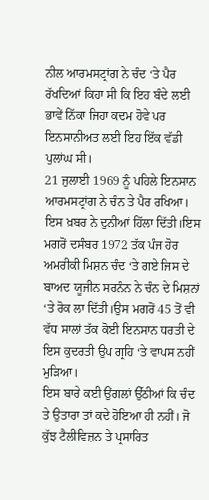ਨੀਲ ਆਰਮਸਟ੍ਰਾਂਗ ਨੇ ਚੰਦ ‘ਤੇ ਪੈਰ ਰੱਖਦਿਆਂ ਕਿਹਾ ਸੀ ਕਿ ਇਹ ਬੰਦੇ ਲਈ ਭਾਵੇਂ ਨਿੱਕਾ ਜਿਹਾ ਕਦਮ ਹੋਵੇ ਪਰ ਇਨਸਾਨੀਅਤ ਲਈ ਇਹ ਇੱਕ ਵੱਡੀ ਪੁਲਾਂਘ ਸੀ।
21 ਜੁਲਾਈ 1969 ਨੂੰ ਪਹਿਲੇ ਇਨਸਾਨ ਆਰਮਸਟ੍ਰਾਂਗ ਨੇ ਚੰਨ ਤੇ ਪੈਰ ਰਖਿਆ। ਇਸ ਖ਼ਬਰ ਨੇ ਦੁਨੀਆਂ ਹਿੱਲਾ ਦਿੱਤੀ।ਇਸ ਮਗਰੋਂ ਦਸੰਬਰ 1972 ਤੱਕ ਪੰਜ ਹੋਰ ਅਮਰੀਕੀ ਮਿਸ਼ਨ ਚੰਦ ‘ਤੇ ਗਏ ਜਿਸ ਦੇ ਬਾਅਦ ਯੂਜੀਨ ਸਰਨੰਨ ਨੇ ਚੰਨ ਦੇ ਮਿਸ਼ਨਾਂ ‘ਤੇ ਰੋਕ ਲਾ ਦਿੱਤੀ।ਉਸ ਮਗਰੋਂ 45 ਤੋਂ ਵੀ ਵੱਧ ਸਾਲਾਂ ਤੱਕ ਕੋਈ ਇਨਸਾਨ ਧਰਤੀ ਦੇ ਇਸ ਕੁਦਰਤੀ ਉਪ ਗ੍ਰਹਿ ‘ਤੇ ਵਾਪਸ ਨਹੀਂ ਮੁੜਿਆ।
ਇਸ ਬਾਰੇ ਕਈ ਉਂਗਲਾਂ ਉੱਠੀਆਂ ਕਿ ਚੰਦ ਤੇ ਉਤਾਰਾ ਤਾਂ ਕਦੇ ਹੋਇਆ ਹੀ ਨਹੀਂ। ਜੋ ਕੁੱਝ ਟੈਲੀਵਿਜ਼ਨ ਤੇ ਪ੍ਰਸਾਰਿਤ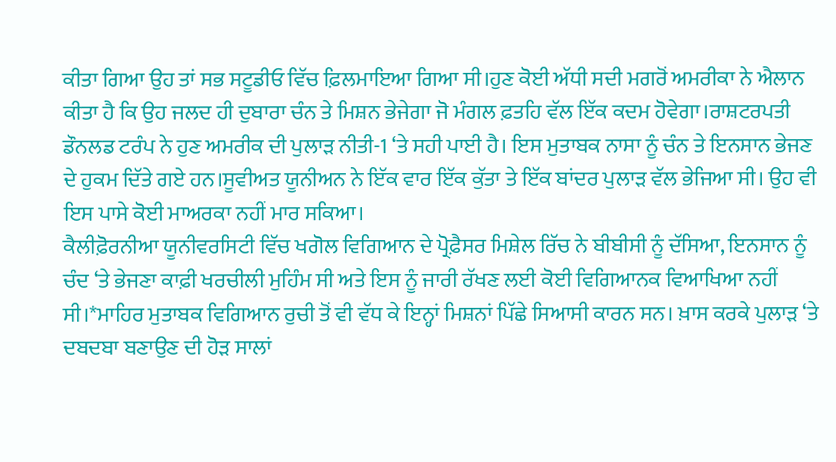ਕੀਤਾ ਗਿਆ ਉਹ ਤਾਂ ਸਭ ਸਟੂਡੀਓ ਵਿੱਚ ਫ਼ਿਲਮਾਇਆ ਗਿਆ ਸੀ।ਹੁਣ ਕੋਈ ਅੱਧੀ ਸਦੀ ਮਗਰੋਂ ਅਮਰੀਕਾ ਨੇ ਐਲਾਨ ਕੀਤਾ ਹੈ ਕਿ ਉਹ ਜਲਦ ਹੀ ਦੁਬਾਰਾ ਚੰਨ ਤੇ ਮਿਸ਼ਨ ਭੇਜੇਗਾ ਜੋ ਮੰਗਲ ਫ਼ਤਹਿ ਵੱਲ ਇੱਕ ਕਦਮ ਹੋਵੇਗਾ।ਰਾਸ਼ਟਰਪਤੀ ਡੌਨਲਡ ਟਰੰਪ ਨੇ ਹੁਣ ਅਮਰੀਕ ਦੀ ਪੁਲਾੜ ਨੀਤੀ-1 ‘ਤੇ ਸਹੀ ਪਾਈ ਹੈ। ਇਸ ਮੁਤਾਬਕ ਨਾਸਾ ਨੂੰ ਚੰਨ ਤੇ ਇਨਸਾਨ ਭੇਜਣ ਦੇ ਹੁਕਮ ਦਿੱਤੇ ਗਏ ਹਨ।ਸੂਵੀਅਤ ਯੂਨੀਅਨ ਨੇ ਇੱਕ ਵਾਰ ਇੱਕ ਕੁੱਤਾ ਤੇ ਇੱਕ ਬਾਂਦਰ ਪੁਲਾੜ ਵੱਲ ਭੇਜਿਆ ਸੀ। ਉਹ ਵੀ ਇਸ ਪਾਸੇ ਕੋਈ ਮਾਅਰਕਾ ਨਹੀਂ ਮਾਰ ਸਕਿਆ।
ਕੈਲੀਫ਼ੋਰਨੀਆ ਯੂਨੀਵਰਸਿਟੀ ਵਿੱਚ ਖਗੋਲ ਵਿਗਿਆਨ ਦੇ ਪ੍ਰੋਫ਼ੈਸਰ ਮਿਸ਼ੇਲ ਰਿੱਚ ਨੇ ਬੀਬੀਸੀ ਨੂੰ ਦੱਸਿਆ, ਇਨਸਾਨ ਨੂੰ ਚੰਦ ‘ਤੇ ਭੇਜਣਾ ਕਾਫ਼ੀ ਖਰਚੀਲੀ ਮੁਹਿੰਮ ਸੀ ਅਤੇ ਇਸ ਨੂੰ ਜਾਰੀ ਰੱਖਣ ਲਈ ਕੋਈ ਵਿਗਿਆਨਕ ਵਿਆਖਿਆ ਨਹੀਂ ਸੀ।*ਮਾਹਿਰ ਮੁਤਾਬਕ ਵਿਗਿਆਨ ਰੁਚੀ ਤੋਂ ਵੀ ਵੱਧ ਕੇ ਇਨ੍ਹਾਂ ਮਿਸ਼ਨਾਂ ਪਿੱਛੇ ਸਿਆਸੀ ਕਾਰਨ ਸਨ। ਖ਼ਾਸ ਕਰਕੇ ਪੁਲਾੜ ‘ਤੇ ਦਬਦਬਾ ਬਣਾਉਣ ਦੀ ਹੋੜ ਸਾਲਾਂ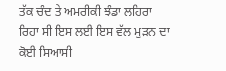ਤੱਕ ਚੰਦ ਤੇ ਅਮਰੀਕੀ ਝੰਡਾ ਲਹਿਰਾ ਰਿਹਾ ਸੀ ਇਸ ਲਈ ਇਸ ਵੱਲ ਮੁੜਨ ਦਾ ਕੋਈ ਸਿਆਸੀ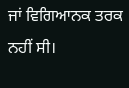ਜਾਂ ਵਿਗਿਆਨਕ ਤਰਕ ਨਹੀਂ ਸੀ।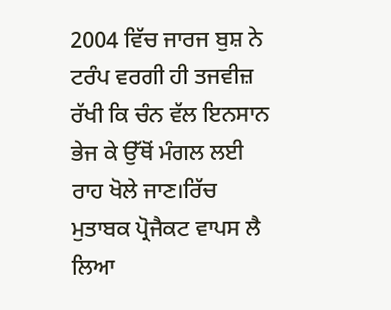2004 ਵਿੱਚ ਜਾਰਜ ਬੁਸ਼ ਨੇ ਟਰੰਪ ਵਰਗੀ ਹੀ ਤਜਵੀਜ਼ ਰੱਖੀ ਕਿ ਚੰਨ ਵੱਲ ਇਨਸਾਨ ਭੇਜ ਕੇ ਉੱਥੋਂ ਮੰਗਲ ਲਈ ਰਾਹ ਖੋਲੇ ਜਾਣ।ਰਿੱਚ ਮੁਤਾਬਕ ਪ੍ਰੋਜੈਕਟ ਵਾਪਸ ਲੈ ਲਿਆ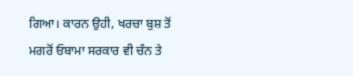ਗਿਆ। ਕਾਰਨ ਉਹੀ, ਖਰਚਾ ਬੁਸ਼ ਤੋਂ ਮਗਰੋਂ ਓਬਾਮਾ ਸਰਕਾਰ ਵੀ ਚੰਨ ਤੇ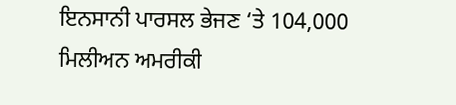ਇਨਸਾਨੀ ਪਾਰਸਲ ਭੇਜਣ ‘ਤੇ 104,000 ਮਿਲੀਅਨ ਅਮਰੀਕੀ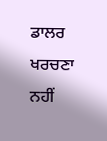ਡਾਲਰ ਖਰਚਣਾ ਨਹੀਂ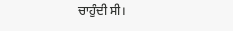ਚਾਹੁੰਦੀ ਸੀ।